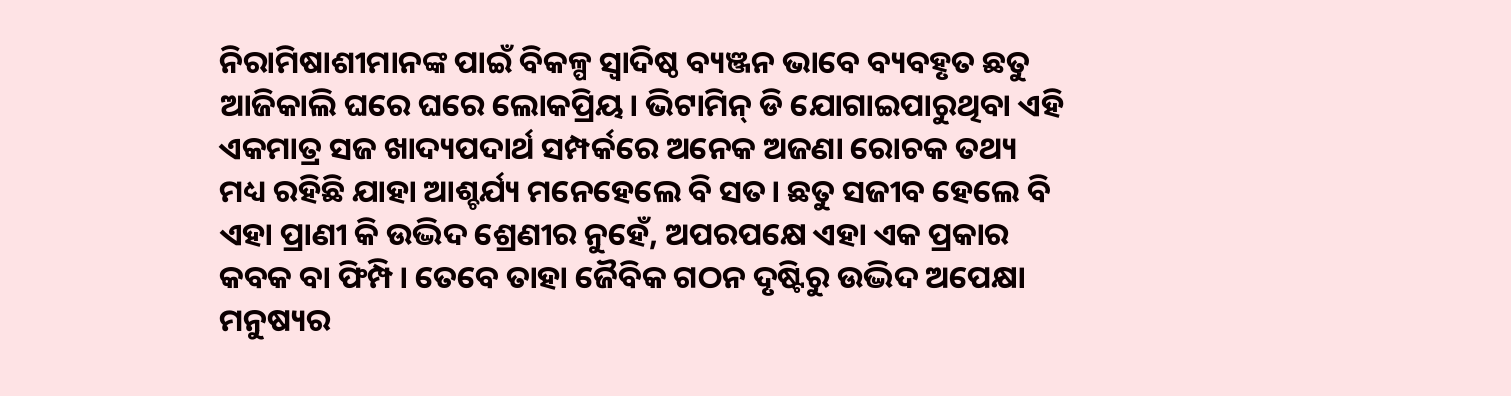ନିରାମିଷାଶୀମାନଙ୍କ ପାଇଁ ବିକଳ୍ପ ସ୍ବାଦିଷ୍ଠ ବ୍ୟଞ୍ଜନ ଭାବେ ବ୍ୟବହୃତ ଛତୁ ଆଜିକାଲି ଘରେ ଘରେ ଲୋକପ୍ରିୟ। ଭିଟାମିନ୍ ଡି ଯୋଗାଇପାରୁଥିବା ଏହି ଏକମାତ୍ର ସଜ ଖାଦ୍ୟପଦାର୍ଥ ସମ୍ପର୍କରେ ଅନେକ ଅଜଣା ରୋଚକ ତଥ୍ୟ ମଧ୍ୟ ରହିଛି ଯାହା ଆଶ୍ଚର୍ଯ୍ୟ ମନେହେଲେ ବି ସତ। ଛତୁ ସଜୀବ ହେଲେ ବି ଏହା ପ୍ରାଣୀ କି ଉଦ୍ଭିଦ ଶ୍ରେଣୀର ନୁହେଁ, ଅପରପକ୍ଷେ ଏହା ଏକ ପ୍ରକାର କବକ ବା ଫିମ୍ପି। ତେବେ ତାହା ଜୈବିକ ଗଠନ ଦୃଷ୍ଟିରୁ ଉଦ୍ଭିଦ ଅପେକ୍ଷା ମନୁଷ୍ୟର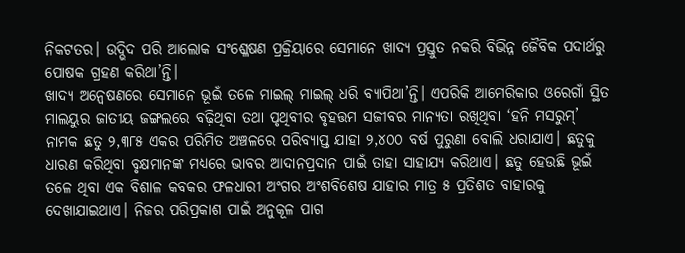ନିକଟତର। ଉଦ୍ଭିଦ ପରି ଆଲୋକ ସଂଶ୍ଳେଷଣ ପ୍ରକ୍ରିୟାରେ ସେମାନେ ଖାଦ୍ୟ ପ୍ରସ୍ତୁତ ନକରି ବିଭିନ୍ନ ଜୈବିକ ପଦାର୍ଥରୁ ପୋଷକ ଗ୍ରହଣ କରିଥା’ନ୍ତି।
ଖାଦ୍ୟ ଅନ୍ବେଷଣରେ ସେମାନେ ଭୂଇଁ ତଳେ ମାଇଲ୍ ମାଇଲ୍ ଧରି ବ୍ୟାପିଥା’ନ୍ତି। ଏପରିକି ଆମେରିକାର ଓରେଗାଁ ସ୍ଥିତ ମାଲୟୁର ଜାତୀୟ ଜଙ୍ଗଲରେ ବଢ଼ିଥିବା ତଥା ପୃଥିବୀର ବୃହତ୍ତମ ସଜୀବର ମାନ୍ୟତା ରଖିଥିବା ‘ହନି ମସରୁମ୍’ ନାମକ ଛତୁ ୨,୩୮୫ ଏକର ପରିମିତ ଅଞ୍ଚଳରେ ପରିବ୍ୟାପ୍ତ ଯାହା ୨,୪୦୦ ବର୍ଷ ପୁରୁଣା ବୋଲି ଧରାଯାଏ। ଛତୁକୁ ଧାରଣ କରିଥିବା ବୃକ୍ଷମାନଙ୍କ ମଧ୍ୟରେ ଭାବର ଆଦାନପ୍ରଦାନ ପାଇଁ ତାହା ସାହାଯ୍ୟ କରିଥାଏ। ଛତୁ ହେଉଛି ଭୂଇଁ ତଳେ ଥିବା ଏକ ବିଶାଳ କବକର ଫଳଧାରୀ ଅଂଗର ଅଂଶବିଶେଷ ଯାହାର ମାତ୍ର ୫ ପ୍ରତିଶତ ବାହାରକୁ ଦେଖାଯାଇଥାଏ। ନିଜର ପରିପ୍ରକାଶ ପାଇଁ ଅନୁକୂଳ ପାଗ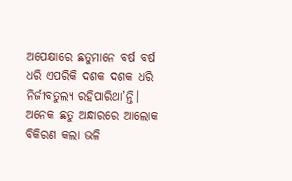ଅପେକ୍ଷାରେ ଛତୁମାନେ ବର୍ଷ ବର୍ଷ ଧରି ଏପରିକି ଦଶକ ଦଶକ ଧରି ନିର୍ଜୀବତୁଲ୍ୟ ରହିପାରିଥା’ନ୍ତି। ଅନେକ ଛତୁ ଅନ୍ଧାରରେ ଆଲୋକ ବିକିରଣ କଲା ଭଳି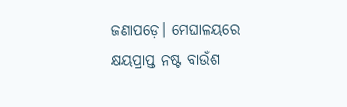ଜଣାପଡ଼େ। ମେଘାଳୟରେ କ୍ଷୟପ୍ରାପ୍ତ ନଷ୍ଟ ବାଉଁଶ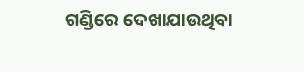ଗଣ୍ଡିରେ ଦେଖାଯାଉଥିବା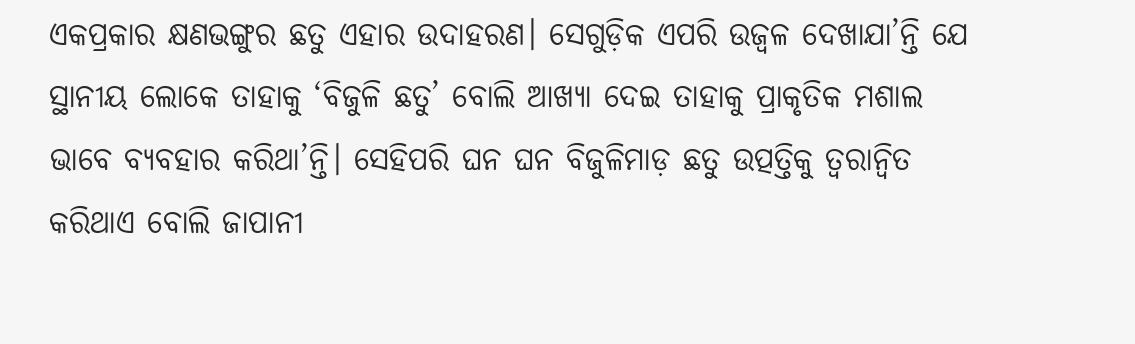ଏକପ୍ରକାର କ୍ଷଣଭଙ୍ଗୁର ଛତୁ ଏହାର ଉଦାହରଣ। ସେଗୁଡ଼ିକ ଏପରି ଉଜ୍ବଳ ଦେଖାଯା’ନ୍ତି ଯେ ସ୍ଥାନୀୟ ଲୋକେ ତାହାକୁ ‘ବିଜୁଳି ଛତୁ’ ବୋଲି ଆଖ୍ୟା ଦେଇ ତାହାକୁ ପ୍ରାକୃତିକ ମଶାଲ ଭାବେ ବ୍ୟବହାର କରିଥା’ନ୍ତି। ସେହିପରି ଘନ ଘନ ବିଜୁଳିମାଡ଼ ଛତୁ ଉତ୍ପତ୍ତିକୁ ତ୍ବରାନ୍ବିତ କରିଥାଏ ବୋଲି ଜାପାନୀ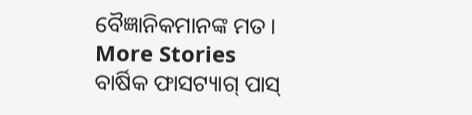ବୈଜ୍ଞାନିକମାନଙ୍କ ମତ।
More Stories
ବାର୍ଷିକ ଫାସଟ୍ୟାଗ୍ ପାସ୍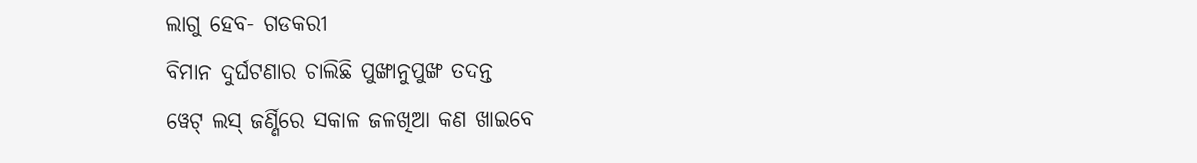ଲାଗୁ ହେବ- ଗଡକରୀ
ବିମାନ ଦୁର୍ଘଟଣାର ଚାଲିଛି ପୁଙ୍ଖାନୁପୁଙ୍ଖ ତଦନ୍ତ
ୱେଟ୍ ଲସ୍ ଜର୍ଣ୍ଣିରେ ସକାଳ ଜଳଖିଆ କଣ ଖାଇବେ